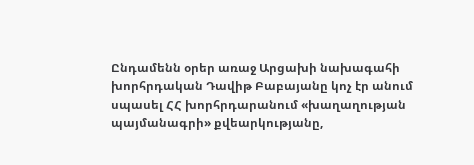Ընդամենն օրեր առաջ Արցախի նախագահի խորհրդական Դավիթ Բաբայանը կոչ էր անում
սպասել ՀՀ խորհրդարանում «խաղաղության պայմանագրի» քվեարկությանը,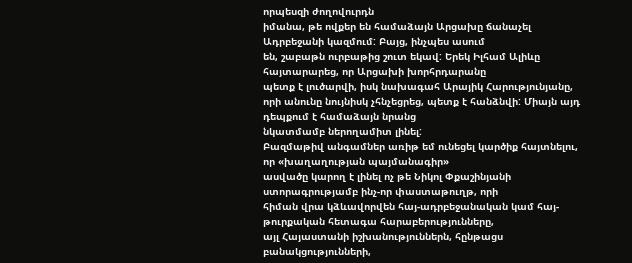որպեսզի ժողովուրդն
իմանա, թե ովքեր են համաձայն Արցախը ճանաչել Ադրբեջանի կազմում: Բայց, ինչպես ասում
են, շաբաթն ուրբաթից շուտ եկավ: Երեկ Իլհամ Ալիևը հայտարարեց, որ Արցախի խորհրդարանը
պետք է լուծարվի, իսկ նախագահ Արայիկ Հարությունյանը,
որի անունը նույնիսկ չհնչեցրեց, պետք է հանձնվի: Միայն այդ դեպքում է համաձայն նրանց
նկատմամբ ներողամիտ լինել:
Բազմաթիվ անգամներ առիթ եմ ունեցել կարծիք հայտնելու, որ «խաղաղության պայմանագիր»
ասվածը կարող է լինել ոչ թե Նիկոլ Փքաշինյանի ստորագրությամբ ինչ-որ փաստաթուղթ, որի
հիման վրա կձևավորվեն հայ-ադրբեջանական կամ հայ-թուրքական հետագա հարաբերությունները,
այլ Հայաստանի իշխանություններն, հընթացս բանակցությունների,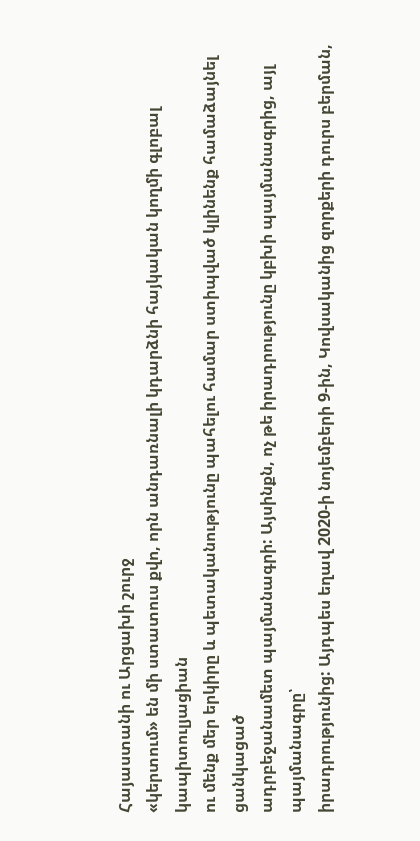Հայաստանի ու Արցախի շուրջ
«կերտում» են մի ստատուս քվո, որն անդառնալի կդարձնի հայկական կողմի գլոբալ կապիտուլյացիան
ու մենք մեր երկիրը և պետականությունը պահելու համար ստիպված կլինենք համաձայնել ցանկացած
ադրբեջանամետ պայմանագրի: Այսինքն, ոչ թե իրադրությունը կբխի պայմանագրից, այլ պայմանագրը՝
իրադրությունից: Այդպես եղավ 2020-ի նոյեմբերի 9-ին, Կովսականից զորքերի դուրս բերման,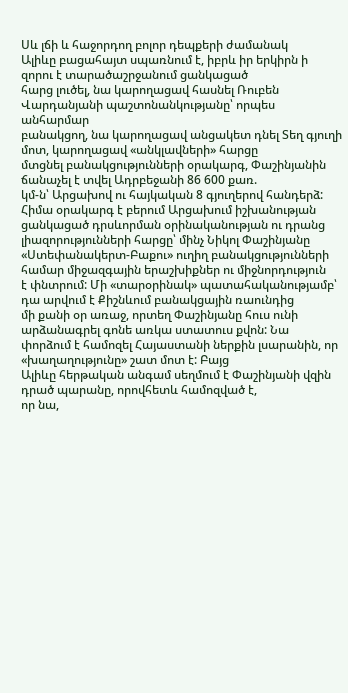Սև լճի և հաջորդող բոլոր դեպքերի ժամանակ
Ալիևը բացահայտ սպառնում է, իբրև իր երկիրն ի զորու է տարածաշրջանում ցանկացած
հարց լուծել, նա կարողացավ հասնել Ռուբեն Վարդանյանի պաշտոնանկությանը՝ որպես անհարմար
բանակցող, նա կարողացավ անցակետ դնել Տեղ գյուղի մոտ, կարողացավ «անկլավների» հարցը
մտցնել բանակցությունների օրակարգ, Փաշինյանին ճանաչել է տվել Ադրբեջանի 86 600 քառ.
կմ-ն՝ Արցախով ու հայկական 8 գյուղերով հանդերձ: Հիմա օրակարգ է բերում Արցախում իշխանության
ցանկացած դրսևորման օրինականության ու դրանց լիազորությունների հարցը՝ մինչ Նիկոլ Փաշինյանը
«Ստեփանակերտ-Բաքու» ուղիղ բանակցությունների համար միջազգային երաշխիքներ ու միջնորդություն
է փնտրում: Մի «տարօրինակ» պատահականությամբ՝ դա արվում է Քիշնևում բանակցային ռաունդից
մի քանի օր առաջ, որտեղ Փաշինյանը հուս ունի արձանագրել գոնե առկա ստատուս քվոն: Նա
փորձում է համոզել Հայաստանի ներքին լսարանին, որ «խաղաղությունը» շատ մոտ է: Բայց
Ալիևը հերթական անգամ սեղմում է Փաշինյանի վզին դրած պարանը, որովհետև համոզված է,
որ նա,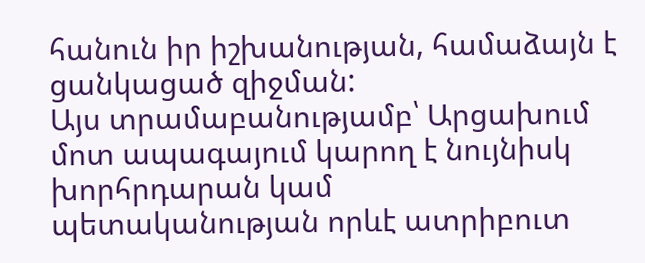հանուն իր իշխանության, համաձայն է ցանկացած զիջման:
Այս տրամաբանությամբ՝ Արցախում մոտ ապագայում կարող է նույնիսկ խորհրդարան կամ
պետականության որևէ ատրիբուտ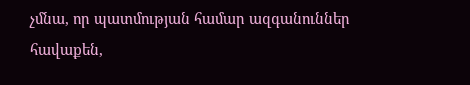չմնա, որ պատմության համար ազգանուններ հավաքեն,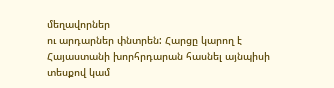մեղավորներ
ու արդարներ փնտրեն: Հարցը կարող է Հայաստանի խորհրդարան հասնել այնպիսի տեսքով կամ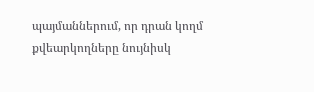պայմաններում, որ դրան կողմ քվեարկողները նույնիսկ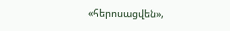«հերոսացվեն»,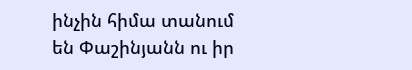ինչին հիմա տանում
են Փաշինյանն ու իր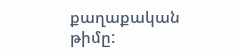քաղաքական թիմը: